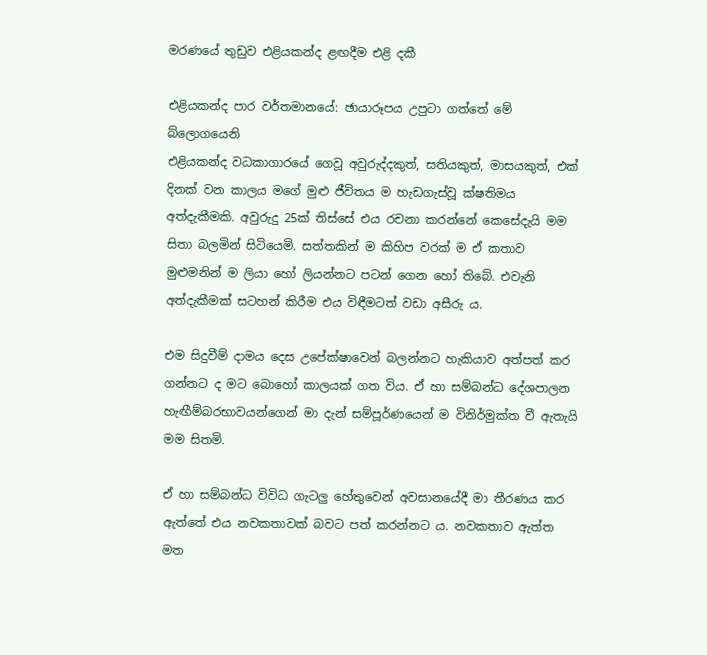මරණයේ තුඩුව එළියකන්ද ළඟදීම එළි දකී

එළියකන්ද පාර වර්තමානයේ: ඡායාරූපය උපුටා ගත්තේ මේ බ්ලොගයෙනි
එළියකන්ද වධකාගාරයේ ගෙවූ අවුරුද්දකුත්, සතියකුත්, මාසයකුත්, එක් දිනක් වන කාලය මගේ මුළු ජීවිතය ම හැඩගැස්වූ ක්ෂතිමය අත්දැකීමකි. අවුරුදු 25ක් තිස්සේ එය රචනා කරන්නේ කෙසේදැයි මම සිතා බලමින් සිටියෙමි. සත්තකින් ම කිහිප වරක් ම ඒ කතාව මුළුමනින් ම ලියා හෝ ලියන්නට පටන් ගෙන හෝ තිබේ. එවැනි අත්දැකීමක් සටහන් කිරීම එය විඳීමටත් වඩා අසීරු ය.

එම සිදුවීම් දාමය දෙස උපේක්ෂාවෙන් බලන්නට හැකියාව අත්පත් කර ගන්නට ද මට බොහෝ කාලයක් ගත විය. ඒ හා සම්බන්ධ දේශපාලන හැඟීම්බරභාවයන්ගෙන් මා දැන් සම්පූර්ණයෙන් ම විනිර්මුක්ත වී ඇතැයි මම සිතමි.

ඒ හා සම්බන්ධ විවිධ ගැටලු හේතුවෙන් අවසානයේදී මා තීරණය කර ඇත්තේ එය නවකතාවක් බවට පත් කරන්නට ය. නවකතාව ඇත්ත මත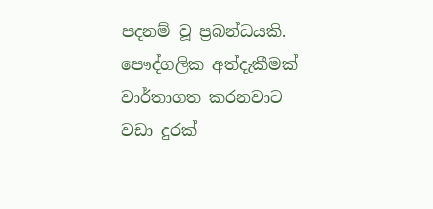පදනම් වූ ප්‍රබන්ධයකි. පෞද්ගලික අත්දැකීමක් වාර්තාගත කරනවාට වඩා දුරක්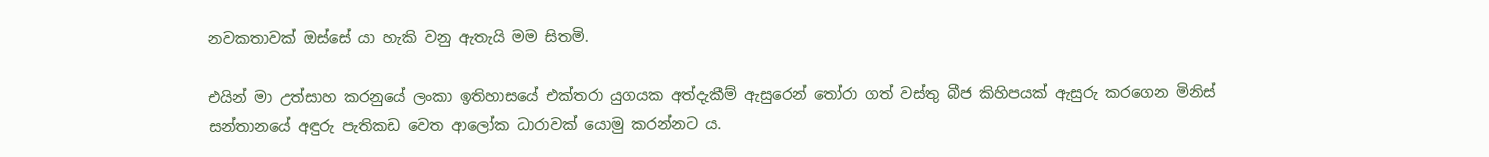නවකතාවක් ඔස්සේ යා හැකි වනු ඇතැයි මම සිතමි.

එයින් මා උත්සාහ කරනුයේ ලංකා ඉතිහාසයේ එක්තරා යුගයක අත්දැකීම් ඇසුරෙන් තෝරා ගත් වස්තු බීජ කිහිපයක් ඇසුරු කරගෙන මිනිස් සන්තානයේ අඳුරු පැතිකඩ වෙත ආලෝක ධාරාවක් යොමු කරන්නට ය.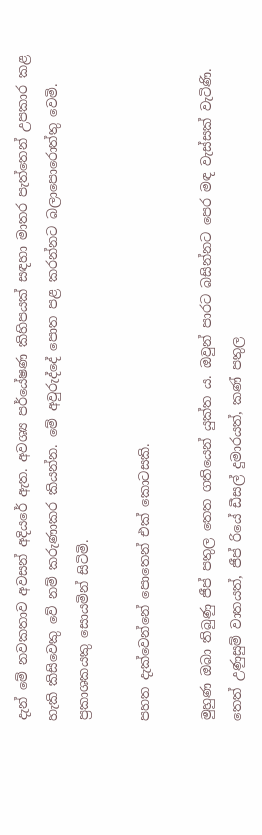දැන් මේ නවකතාව අවසන් අදියරේ ඇත. අවශ්‍ය පර්යේෂණ කිහිපයක් සඳහා මාතර පැත්තෙන් උපකාර කළ හැකි කිසිවෙකු වේ නම් කරුණාකර කියන්න. මේ අවුරුද්දේ පොත පළ කරන්නට බලාපොරොත්තු වෙමි. ප්‍රකාශකයකු සොයමින් සිටිමි.

පහත දැක්වෙන්නේ පොතෙන් එක් කොටසකි.

මුහුණ ඔබා තිබුණු ජීප් පතුල තෙත ගතියෙන් යුක්ත ය. ඔවුන් පාරට බසින්නට පෙර මඳ වැස්සක් වැටිණි. තෙත් උණුසුම් වාතයත්, ජීප් රියේ ඩීසල් දුමාරයත්, කණ් පතුල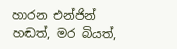හාරන එන්ජින් හඬත්, මර බියත්,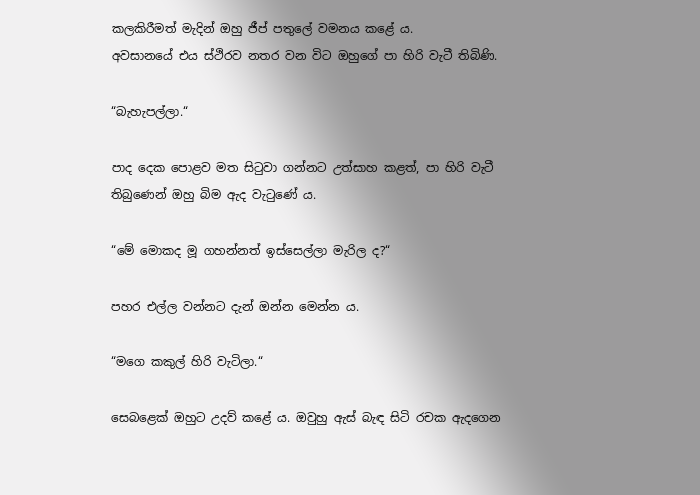කලකිරීමත් මැදින් ඔහු ජීප් පතුලේ වමනය කළේ ය.
අවසානයේ එය ස්ථිරව නතර වන විට ඔහුගේ පා හිරි වැටී තිබිණි.

“බැහැපල්ලා.“

පාද දෙක පොළව මත සිටුවා ගන්නට උත්සාහ කළත්, පා හිරි වැටී තිබුණෙන් ඔහු බිම ඇද වැටුණේ ය.

“මේ මොකද මූ ගහන්නත් ඉස්සෙල්ලා මැරිල ද?“

පහර එල්ල වන්නට දැන් ඔන්න මෙන්න ය.

“මගෙ කකුල් හිරි වැටිලා.“

සෙබළෙක් ඔහුට උදව් කළේ ය. ඔවුහු ඇස් බැඳ සිටි රචක ඇදගෙන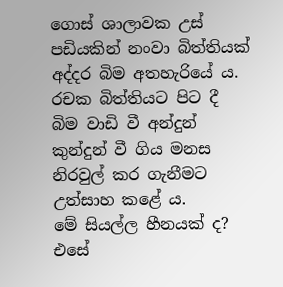ගොස් ශාලාවක උස් පඩියකින් නංවා බිත්තියක් අද්දර බිම අතහැරියේ ය. රචක බිත්තියට පිට දී බිම වාඩි වී අන්දුන් කුන්දුන් වී ගිය මනස නිරවුල් කර ගැනීමට උත්සාහ කළේ ය.
මේ සියල්ල හීනයක් ද? එසේ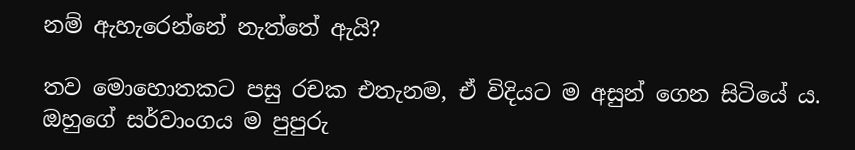නම් ඇහැරෙන්නේ නැත්තේ ඇයි?

තව මොහොතකට පසු රචක එතැනම, ඒ විදියට ම අසුන් ගෙන සිටියේ ය. ඔහුගේ සර්වාංගය ම පුපුරු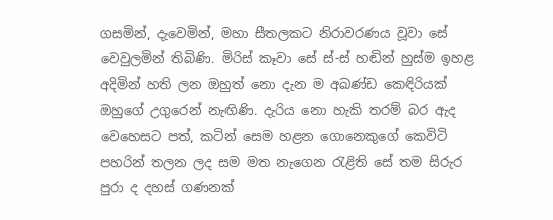ගසමින්, දැවෙමින්, මහා සීතලකට නිරාවරණය වූවා සේ වෙවුලමින් තිබිණි. මිරිස් කෑවා සේ ස්-ස් හඬින් හුස්ම ඉහළ අදිමින් හති ලන ඔහුත් නො දැන ම අඛණ්ඩ කෙඳිරියක් ඔහුගේ උගුරෙන් නැඟිණි. දැරිය නො හැකි තරම් බර ඇද වෙහෙසට පත්, කටින් සෙම හළන ගොනෙකුගේ කෙවිටි පහරින් තලන ලද සම මත නැගෙන රැළිති සේ තම සිරුර පුරා ද දහස් ගණනක්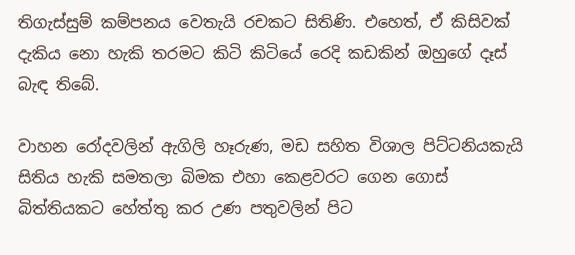තිගැස්සුම් කම්පනය වෙතැයි රචකට සිතිණි. එහෙත්, ඒ කිසිවක් දැකිය නො හැකි තරමට කිටි කිටියේ රෙදි කඩකින් ඔහුගේ දෑස් බැඳ තිබේ.

වාහන රෝදවලින් ඇගිලි හෑරුණ, මඩ සහිත විශාල පිට්ටනියකැයි සිතිය හැකි සමතලා බිමක එහා කෙළවරට ගෙන ගොස් බිත්තියකට හේත්තු කර උණ පතුවලින් පිට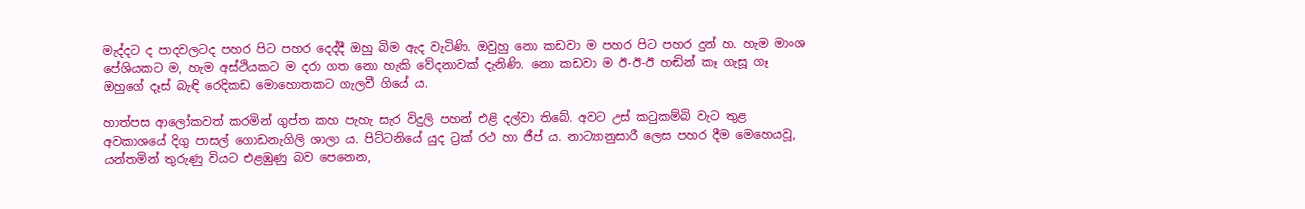මැද්දට ද පාදවලටද පහර පිට පහර දෙද්දී ඔහු බිම ඇද වැටිණි. ඔවුහු නො කඩවා ම පහර පිට පහර දුන් හ. හැම මාංශ පේශියකට ම, හැම අස්ථියකට ම දරා ගත නො හැකි වේදනාවක් දැනිණි. නො කඩවා ම ඊ-ඊ-ඊ හඬින් කෑ ගැසූ ගෑ ඔහුගේ දෑස් බැඳි රෙදිකඩ මොහොතකට ගැලවී ගියේ ය.

හාත්පස ආලෝකවත් කරමින් ගුප්ත කහ පැහැ සැර විදුලි පහන් එළි දල්වා තිබේ. අවට උස් කටුකම්බි වැට තුළ අවකාශයේ දිගු පාසල් ගොඩනැගිලි ශාලා ය. පිට්ටනියේ යුද ට්‍රක් රථ හා ජීප් ය. නාට්‍යානුසාරී ලෙස පහර දීම මෙහෙයවූ, යන්තමින් තුරුණු වියට එළඹුණු බව පෙනෙන,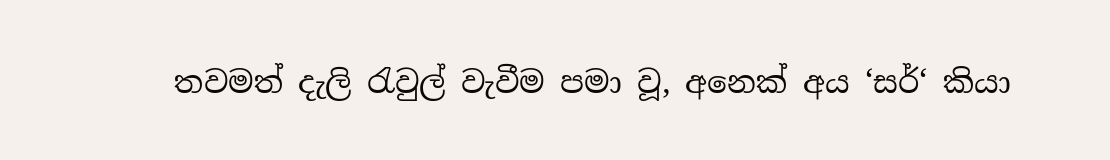තවමත් දැලි රැවුල් වැවීම පමා වූ, අනෙක් අය ‘සර්‘ කියා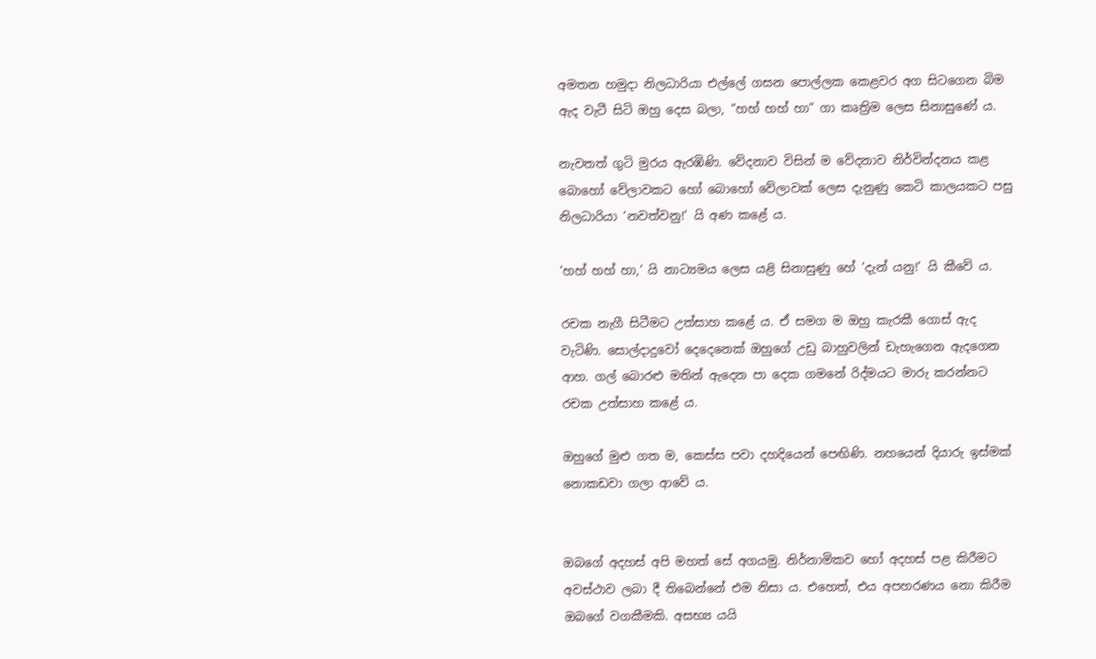අමතන හමුදා නිලධාරියා එල්ලේ ගසන පොල්ලක කෙළවර අග සිටගෙන බිම ඇද වැටී සිටි ඔහු දෙස බලා, “හහ් හහ් හා“ ගා කෘත්‍රිම ලෙස සිනාසුණේ ය.

නැවතත් ගුටි මුරය ඇරඹිණි. වේදනාව විසින් ම වේදනාව නිර්වින්දනය කළ බොහෝ වේලාවකට හෝ බොහෝ වේලාවක් ලෙස දැනුණු කෙටි කාලයකට පසු නිලධාරියා ‘නවත්වනු!‘ යි අණ කළේ ය.

‘හහ් හහ් හා,‘ යි නාට්‍යමය ලෙස යළි සිනාසුණු හේ ‘දැන් යනු!‘ යි කීවේ ය.

රචක නැගී සිටීමට උත්සාහ කළේ ය. ඒ සමග ම ඔහු කැරකී ගොස් ඇද වැටිණි. සොල්දාදුවෝ දෙදෙනෙක් ඔහුගේ උඩු බාහුවලින් ඩැහැගෙන ඇදගෙන ආහ. ගල් බොරළු මතින් ඇදෙන පා දෙක ගමනේ රිද්මයට මාරු කරන්නට රචක උත්සාහ කළේ ය.

ඔහුගේ මුළු ගත ම, කෙස්ස පවා දහදියෙන් පෙඟිණි. නහයෙන් දියාරු ඉස්මක් නොකඩවා ගලා ආවේ ය.


ඔබගේ අදහස් අපි මහත් සේ අගයමු. නිර්නාමිකව හෝ අදහස් පළ කිරීමට අවස්ථාව ලබා දී තිබෙන්නේ එම නිසා ය. එහෙත්, එය අපහරණය නො කිරීම ඔබ‍ගේ වගකීමකි. අසභ්‍ය යයි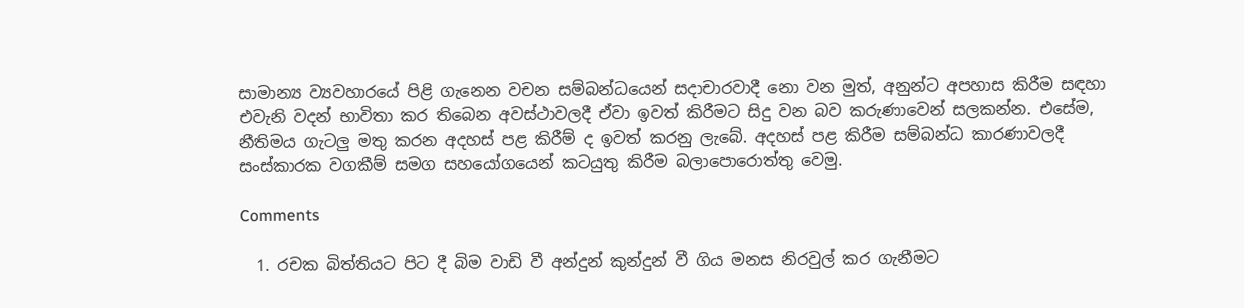සාමාන්‍ය ව්‍යවහාරයේ පිළි ගැනෙන වචන සම්බන්ධයෙන් සදාචාරවාදී නො වන මුත්, අනුන්ට අපහාස කිරීම සඳහා එවැනි වදන් භාවිතා කර තිබෙන අවස්ථාවලදී ඒවා ඉවත් කිරීමට සිදු වන බව කරුණාවෙන් සලකන්න. එසේම, නීතිමය ගැටලු මතු කරන අදහස් පළ කිරීම් ද ඉවත් කරනු ලැබේ. අදහස් පළ කිරීම සම්බන්ධ කාරණාවලදී සංස්කාරක වගකීම් සමග සහයෝගයෙන් කටයුතු කිරීම බලාපොරොත්තු වෙමු.

Comments

  1. රචක බිත්තියට පිට දී බිම වාඩි වී අන්දුන් කුන්දුන් වී ගිය මනස නිරවුල් කර ගැනීමට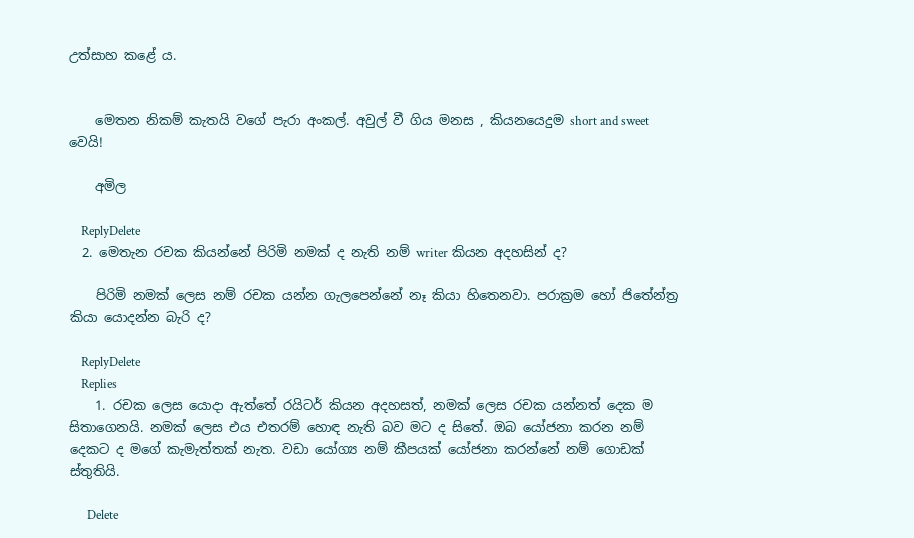උත්සාහ කළේ ය.


    මෙතන නිකම් කැතයි වගේ පැරා අංකල්. අවුල් වී ගිය මනස , කියනයෙදුම short and sweet වෙයි!

    අමිල

    ReplyDelete
  2. මෙතැන රචක කියන්නේ පිරිමි නමක් ද නැති නම් writer කියන අදහසින් ද?

    පිරිමි නමක් ලෙස නම් රචක යන්න ගැලපෙන්නේ නෑ කියා හිතෙනවා. පරාක්‍රම හෝ ජිතේන්ත්‍ර කියා යොදන්න බැරි ද?

    ReplyDelete
    Replies
    1. රචක ලෙස යොදා ඇත්තේ රයිටර් කියන අදහසත්, නමක් ලෙස රචක යන්නත් දෙක ම සිතාගෙනයි. නමක් ලෙස එය එතරම් හොඳ නැති බව මට ද සිතේ. ඔබ යෝජනා කරන නම් දෙකට ද මගේ කැමැත්තක් නැත. වඩා යෝග්‍ය නම් කීපයක් යෝජනා කරන්නේ නම් ගොඩක් ස්තුතියි.

      Delete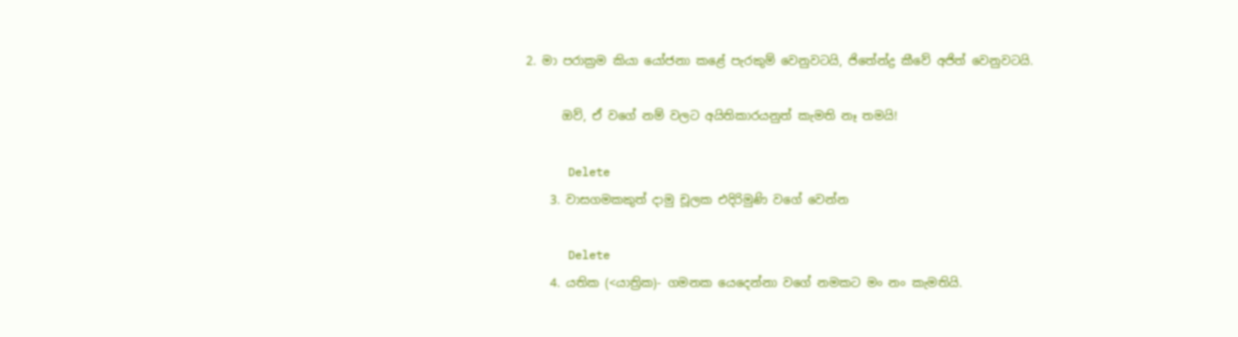2. මා පරාක්‍රම කියා යෝජනා කළේ පැරකුම් වෙනුවටයි, ජිතේන්ද්‍ර කීවේ අජිත් වෙනුවටයි.

      ඔව්, ඒ වගේ නම් වලට අයිතිකාරයනුත් කැමති නෑ තමයි!

      Delete
    3. වාසගමකකුත් දාමු චූලක එදිරිමුණි වගේ වෙන්න

      Delete
    4. යතික (<යාත්‍රික)- ගමනක යෙදෙන්නා වගේ නමකට මං නං කැමතියි.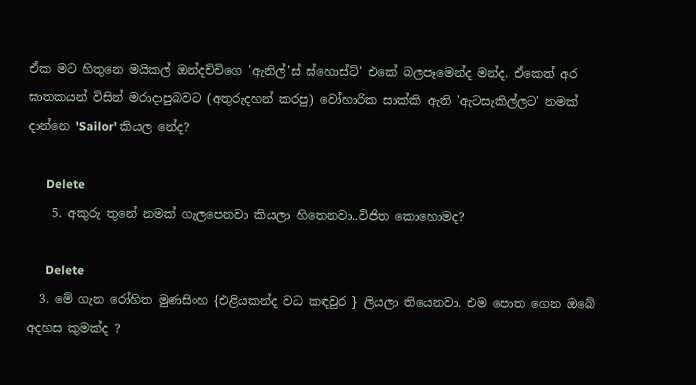ඒක මට හිතුනෙ මයිකල් ඔන්දච්චිගෙ 'ඇනිල්'ස් ඝ්හොස්ට්' එකේ බලපෑමෙන්ද මන්ද. ඒකෙත් අර ඝාතකයන් විසින් මරාදාපුබවට (අතුරුදහන් කරපු) වෝහාරික සාක්කි ඇති 'ඇටසැකිල්ලට' නමක් දාන්නෙ 'Sailor' කියල නේද?

      Delete
    5. අකුරු තුනේ නමක් ගැලපෙනවා කියලා හිතෙනවා..විජිත කොහොමද?

      Delete
  3. මේ ගැන රෝහිත මුණසිංහ {එළියකන්ද වධ කඳවුර } ලියලා තියෙනවා. එම පොත ගෙන ඔබේ අදහස කුමක්ද ?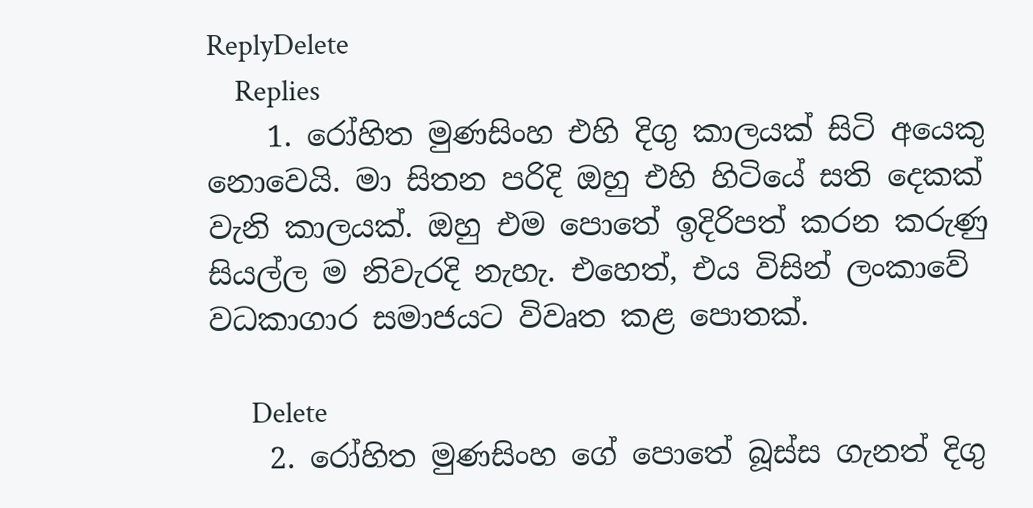ReplyDelete
    Replies
    1. රෝහිත මුණසිංහ එහි දිගු කාලයක් සිටි අයෙකු නොවෙයි. මා සිතන පරිදි ඔහු එහි හිටියේ සති දෙකක් වැනි කාලයක්. ඔහු එම පොතේ ඉදිරිපත් කරන කරුණු සියල්ල ම නිවැරදි නැහැ. එහෙත්, එය විසින් ලංකාවේ වධකාගාර සමාජයට විවෘත කළ පොතක්.

      Delete
    2. රෝහිත මුණසිංහ ගේ පොතේ බූස්ස ගැනත් දිගු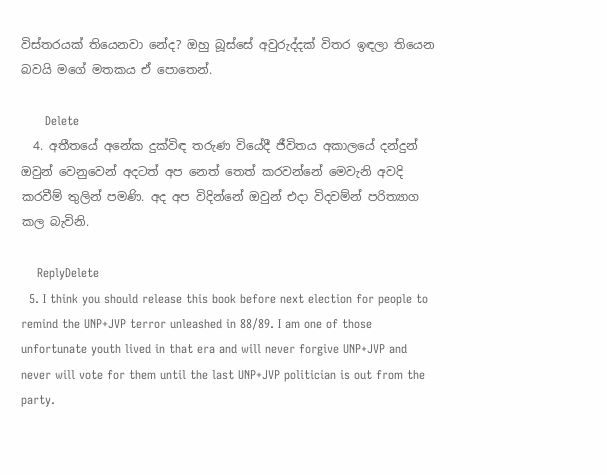විස්තරයක් තියෙනවා නේද? ඔහු බූස්සේ අවුරුද්දක් විතර ඉඳලා තියෙන බවයි මගේ මතකය ඒ පොතෙන්.

      Delete
  4. අතීතයේ අනේක දුක්විඳ තරුණ වියේදී ජීවිතය අකාලයේ දන්දුන් ඔවුන් වෙනුවෙන් අදටත් අප නෙත් තෙත් කරවන්නේ මෙවැනි අවදි කරවීම් තුලින් පමණි. අද අප විදින්නේ ඔවුන් එදා විදවම්න් පරිත්‍යාග කල බැවිනි.

    ReplyDelete
  5. I think you should release this book before next election for people to remind the UNP+JVP terror unleashed in 88/89. I am one of those unfortunate youth lived in that era and will never forgive UNP+JVP and never will vote for them until the last UNP+JVP politician is out from the party.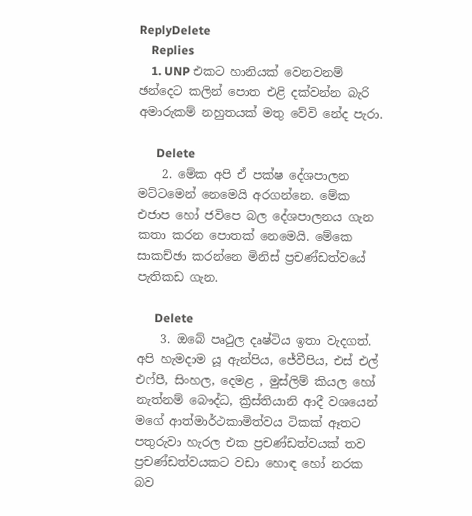ReplyDelete
    Replies
    1. UNP එකට හානියක් වෙනවනම් ඡන්දෙට කලින් පොත එළි දක්වන්න බැරි අමාරුකම් නහුතයක් මතු වේවි නේද පැරා.

      Delete
    2. මේක අපි ඒ පක්ෂ දේශපාලන මට්ටමෙන් නෙමෙයි අරගන්නෙ. මේක එජාප හෝ ජවිපෙ බල දේශපාලනය ගැන කතා කරන පොතක් නෙමෙයි. මේකෙ සාකච්ඡා කරන්නෙ මිනිස් ප්‍රචණ්ඩත්වයේ පැතිකඩ ගැන.

      Delete
    3. ඔබේ පෘථුල දෘෂ්ටිය ඉතා වැදගත්. අපි හැමදාම යූ ඇන්පිය, ජේවීපිය, එස් එල් එෆ්පී, සිංහල, දෙමළ , මුස්ලිම් කියල හෝ නැත්නම් බෞද්ධ, ක්‍රිස්තියානි ආදී වශයෙන් මගේ ආත්මාර්ථකාමිත්වය ටිකක් ඈතට පතුරුවා හැරල එක ප්‍රචණ්ඩත්වයක් තව ප්‍රචණ්ඩත්වයකට වඩා හොඳ හෝ නරක බව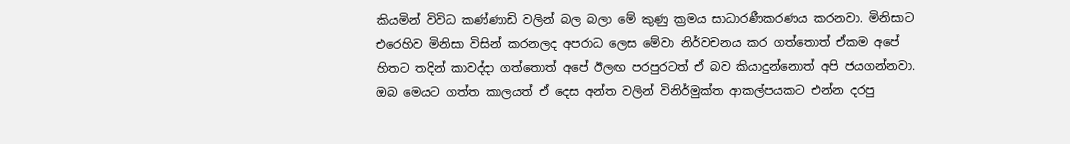කියමින් විවිධ කණ්ණාඩි වලින් බල බලා මේ කුණු ක්‍රමය සාධාරණීකරණය කරනවා. මිනිසාට එරෙහිව මිනිසා විසින් කරනලද අපරාධ ලෙස මේවා නිර්වචනය කර ගත්තොත් ඒකම අපේ හිතට තදින් කාවද්දා ගත්තොත් අපේ ඊලඟ පරපුරටත් ඒ බව කියාදුන්නොත් අපි ජයගන්නවා. ඔබ මෙයට ගත්ත කාලයත් ඒ දෙස අන්ත වලින් විනිර්මුක්ත ආකල්පයකට එන්න දරපු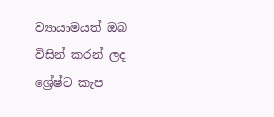ව්‍යායාමයත් ඔබ විසින් කරන් ලද ශ්‍රේෂ්ට කැප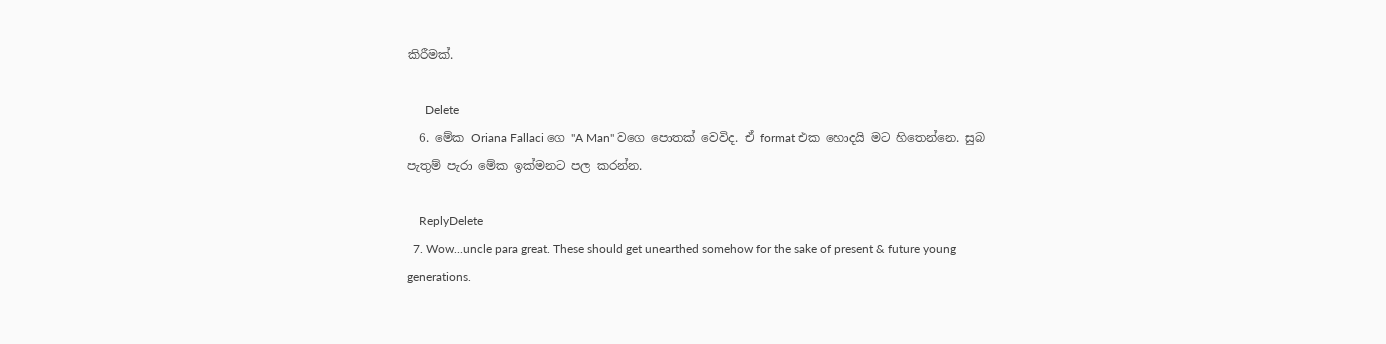කිරීමක්.

      Delete
  6. මේක Oriana Fallaci ගෙ "A Man" වගෙ පොතක් වෙවිද. ඒ format එක හොදයි මට හිතෙන්නෙ. සුබ පැතුම් පැරා මේක ඉක්මනට පල කරන්න.

    ReplyDelete
  7. Wow...uncle para great. These should get unearthed somehow for the sake of present & future young generations.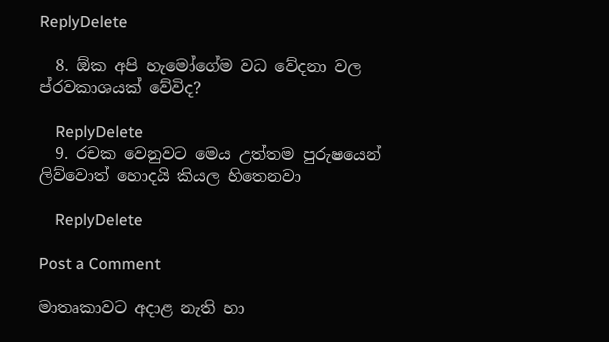ReplyDelete

  8. ඕක අපි හැමෝගේම වධ වේදනා වල ප්රවකාශයක් වේවිද?

    ReplyDelete
  9. රචක වෙනුවට මෙය උත්තම පුරුෂයෙන් ලිව්වොත් හොදයි කියල හිතෙනවා

    ReplyDelete

Post a Comment

මාතෘකාවට අදාළ නැති හා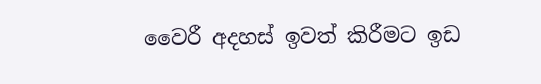වෛරී අදහස් ඉවත් කිරීමට ඉඩ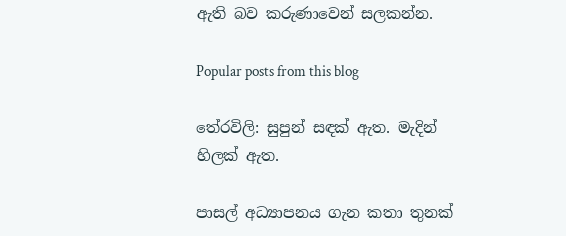ඇති බව කරුණාවෙන් සලකන්න.

Popular posts from this blog

තේරවිලි: සුපුන් සඳක් ඇත. මැදින් හිලක් ඇත.

පාසල් අධ්‍යාපනය ගැන කතා තුනක්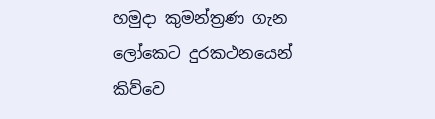හමුදා කුමන්ත්‍රණ ගැන ලෝකෙට දුරකථනයෙන් කිව්වෙ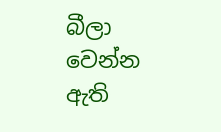බීලා වෙන්න ඇති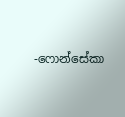-ෆොන්සේකා